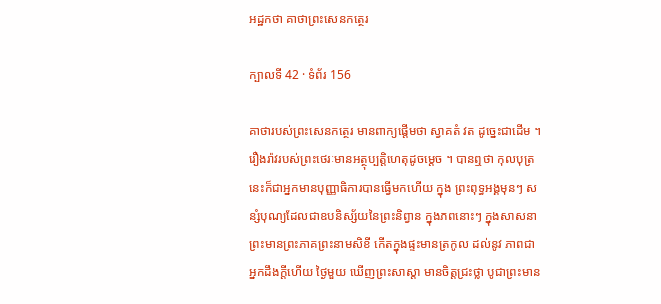អដ្ឋកថា គាថាព្រះសេនកត្ថេរ

ក្បាលទី 42 · ទំព័រ 156

គាថារបស់ព្រះសេនកត្ថេរ មានពាក្យផ្តើមថា ស្វាគតំ វត ដូច្នេះជាដើម ។ រឿងរ៉ាវរបស់ព្រះថេរៈមានអត្ថុប្បត្តិហេតុដូចម្តេច ។ បានឮថា កុលបុត្រនេះក៏ជាអ្នកមានបុញ្ញាធិការបានធ្វើមកហើយ ក្នុង ព្រះពុទ្ធអង្គមុនៗ សន្សំបុណ្យដែលជាឧបនិស្ស័យនៃព្រះនិព្វាន ក្នុងភពនោះៗ ក្នុងសាសនាព្រះមានព្រះភាគព្រះនាមសិខី កើតក្នុងផ្ទះមានត្រកូល ដល់នូវ ភាពជាអ្នកដឹងក្តីហើយ ថ្ងៃមួយ ឃើញព្រះសាស្តា មានចិត្តជ្រះថ្លា បូជាព្រះមាន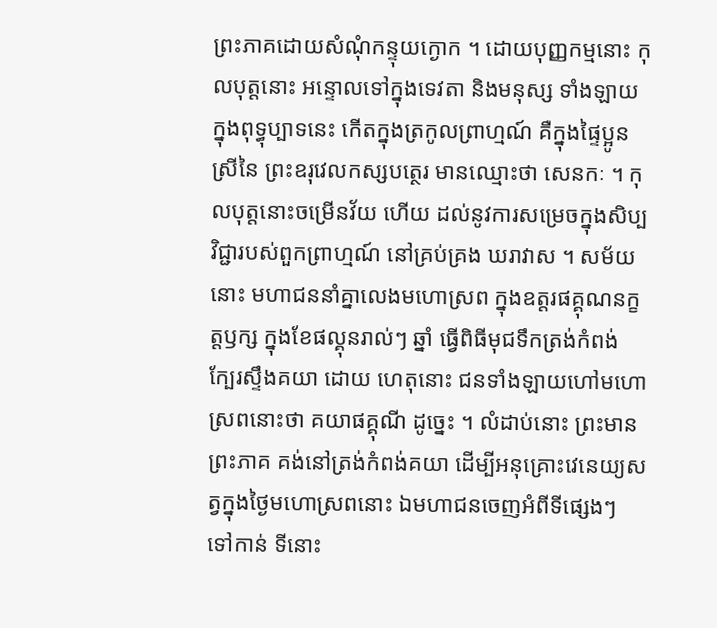ព្រះភាគដោយសំណុំកន្ទុយក្ងោក ។ ដោយបុញ្ញកម្មនោះ កុលបុត្តនោះ អន្ទោលទៅក្នុងទេវតា និងមនុស្ស ទាំងឡាយ ក្នុងពុទ្ធុប្បាទនេះ កើតក្នុងត្រកូលព្រាហ្មណ៍ គឺក្នុងផ្ទៃប្អូនស្រីនៃ ព្រះឧរុវេលកស្សបត្ថេរ មានឈ្មោះថា សេនកៈ ។ កុលបុត្តនោះចម្រើនវ័យ ហើយ ដល់នូវការសម្រេចក្នុងសិប្បវិជ្ជារបស់ពួកព្រាហ្មណ៍ នៅគ្រប់គ្រង ឃរាវាស ។ សម័យនោះ មហាជននាំគ្នាលេងមហោស្រព ក្នុងឧត្តរផគ្គុណនក្ខត្តឫក្ស ក្នុងខែផល្គុនរាល់ៗ ឆ្នាំ ធ្វើពិធីមុជទឹកត្រង់កំពង់ ក្បែរស្ទឹងគយា ដោយ ហេតុនោះ ជនទាំងឡាយហៅមហោស្រពនោះថា គយាផគ្គុណី ដូច្នេះ ។ លំដាប់នោះ ព្រះមានព្រះភាគ គង់នៅត្រង់កំពង់គយា ដើម្បីអនុគ្រោះវេនេយ្យសត្វក្នុងថ្ងៃមហោស្រពនោះ ឯមហាជនចេញអំពីទីផ្សេងៗ ទៅកាន់ ទីនោះ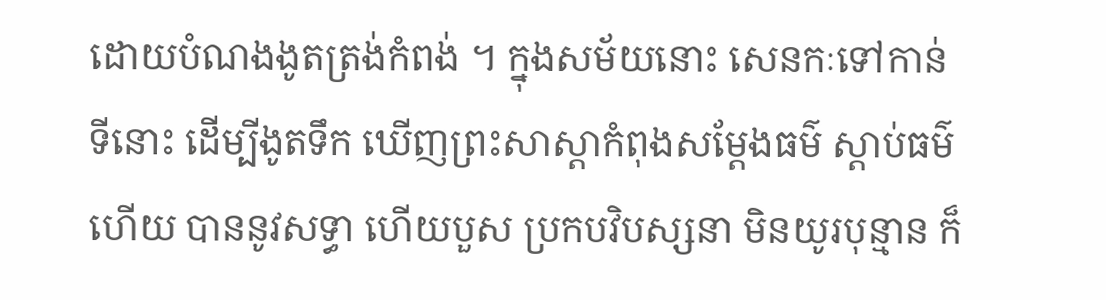ដោយបំណងងូតត្រង់កំពង់ ។ ក្នុងសម័យនោះ សេនកៈទៅកាន់ ទីនោះ ដើម្បីងូតទឹក ឃើញព្រះសាស្តាកំពុងសម្តែងធម៌ ស្តាប់ធម៌ហើយ បាននូវសទ្ធា ហើយបួស ប្រកបវិបស្សនា មិនយូរបុន្មាន ក៏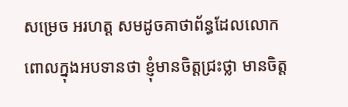សម្រេច អរហត្ត សមដូចគាថាព័ន្ធដែលលោកពោលក្នុងអបទានថា ខ្ញុំមានចិត្តជ្រះថ្លា មានចិត្ត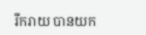រីករាយ បានយក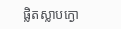ផ្លិតស្លាបក្ងោ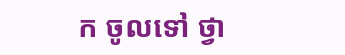ក ចូលទៅ ថ្វា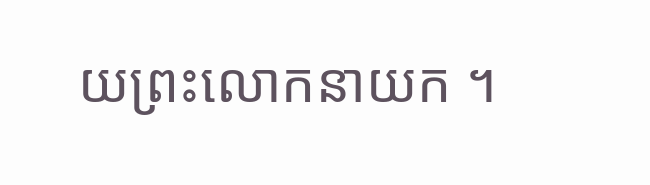យព្រះលោកនាយក ។